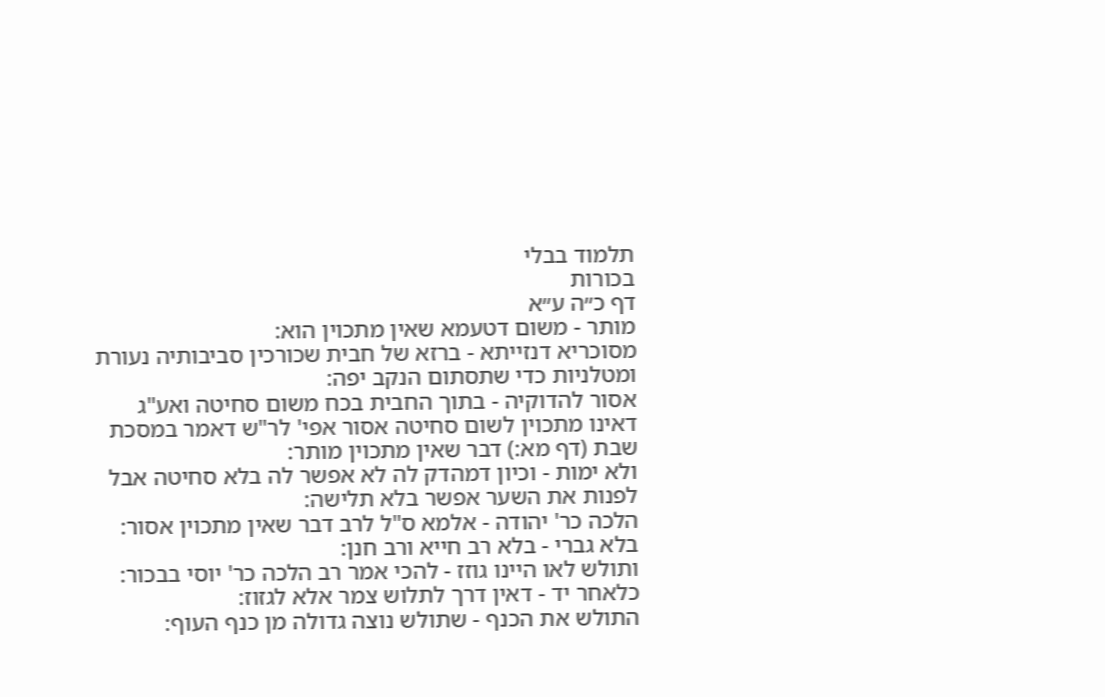תלמוד בבלי
בכורות
דף כ״ה ע״א
מותר - משום דטעמא שאין מתכוין הוא:
מסוכריא דנזייתא - ברזא של חבית שכורכין סביבותיה נעורת ומטלניות כדי שתסתום הנקב יפה:
אסור להדוקיה - בתוך החבית בכח משום סחיטה ואע"ג דאינו מתכוין לשום סחיטה אסור אפי' לר"ש דאמר במסכת שבת (דף מא:) דבר שאין מתכוין מותר:
ולא ימות - וכיון דמהדק לה לא אפשר לה בלא סחיטה אבל לפנות את השער אפשר בלא תלישה:
הלכה כר' יהודה - אלמא ס"ל לרב דבר שאין מתכוין אסור:
בלא גברי - בלא רב חייא ורב חנן:
ותולש לאו היינו גוזז - להכי אמר רב הלכה כר' יוסי בבכור:
כלאחר יד - דאין דרך לתלוש צמר אלא לגזוז:
התולש את הכנף - שתולש נוצה גדולה מן כנף העוף: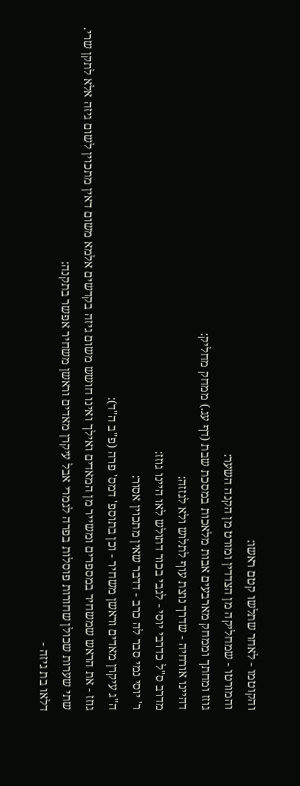והקוטמו - לאחר שתלשו קטם ראשו:
והמורטו - שמחליקה מן הצדדין ומורט מן הקנה השער:
גוזז ומחתך וממחק מארבעים אבות מלאכות במסכת שבת (דף עג.) ממחק מחליק:
דהיינו אורחיה - שדרך נוצת עוף לתלוש ולא לגזזה:
מדרב ס"ל כדרבי יוסי - לגבי בכור דתולש לאו היינו גוזז:
ר' יוסי נמי סבר לה כרב - דדבר שאין מתכוין אסור:
ה"ג עיקרן מאדים וראשן משחיר - וכן בתוספ' דמס' פרה (פ"ב ה"ד):
גוזז - את הראש שמשחיר במספרים ומשייר מן המאדים ואילך ואינו חושש משום גיזה בקדשים אלמא משום דאין מתכוין לשום גיזה אלא לתקן שרי. שתי שערות שכולן שחורות פוסלות בפרה לגמרי אבל עיקרן מאדים וראשן משחיר אפשר בתקנה:
דלאו בת גיזה -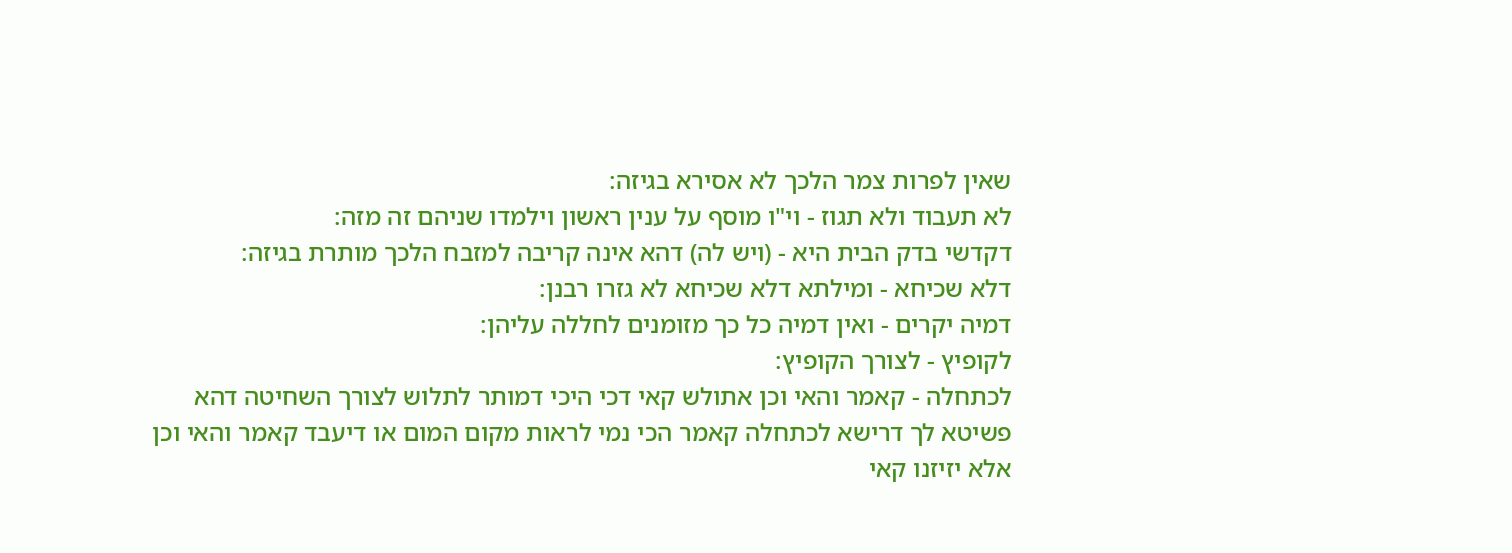שאין לפרות צמר הלכך לא אסירא בגיזה:
לא תעבוד ולא תגוז - וי"ו מוסף על ענין ראשון וילמדו שניהם זה מזה:
דקדשי בדק הבית היא - (ויש לה) דהא אינה קריבה למזבח הלכך מותרת בגיזה:
דלא שכיחא - ומילתא דלא שכיחא לא גזרו רבנן:
דמיה יקרים - ואין דמיה כל כך מזומנים לחללה עליהן:
לקופיץ - לצורך הקופיץ:
לכתחלה - קאמר והאי וכן אתולש קאי דכי היכי דמותר לתלוש לצורך השחיטה דהא פשיטא לך דרישא לכתחלה קאמר הכי נמי לראות מקום המום או דיעבד קאמר והאי וכן אלא יזיזנו קאי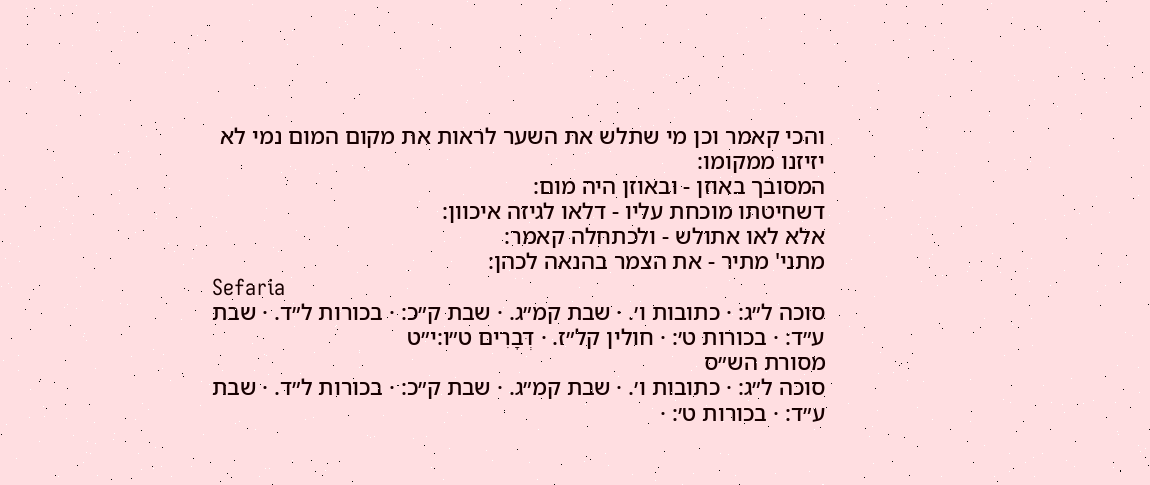והכי קאמר וכן מי שתלש את השער לראות את מקום המום נמי לא יזיזנו ממקומו:
המסובך באוזן - ובאוזן היה מום:
דשחיטתו מוכחת עליו - דלאו לגיזה איכוון:
אלא לאו אתולש - ולכתחלה קאמר:
מתני' מתיר - את הצמר בהנאה לכהן:
Sefaria
סוכה ל״ג: · כתובות ו׳. · שבת קמ״ג. · שבת ק״כ: · בכורות ל״ד. · שבת ע״ד: · בכורות ט׳: · חולין קל״ז. · דְּבָרִים ט״ו:י״ט
מסורת הש״ס
סוכה ל״ג: · כתובות ו׳. · שבת קמ״ג. · שבת ק״כ: · בכורות ל״ד. · שבת ע״ד: · בכורות ט׳: ·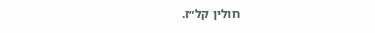חולין קל״ז.